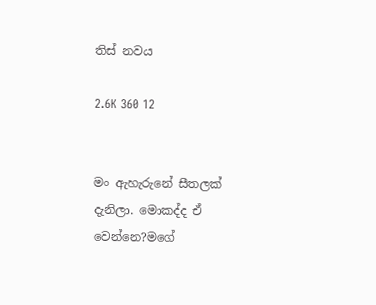තිස් නවය

2.6K 360 12


මං ඇහැරුනේ සීතලක් දැනිලා. මොකද්ද ඒ වෙන්නෙ?මගේ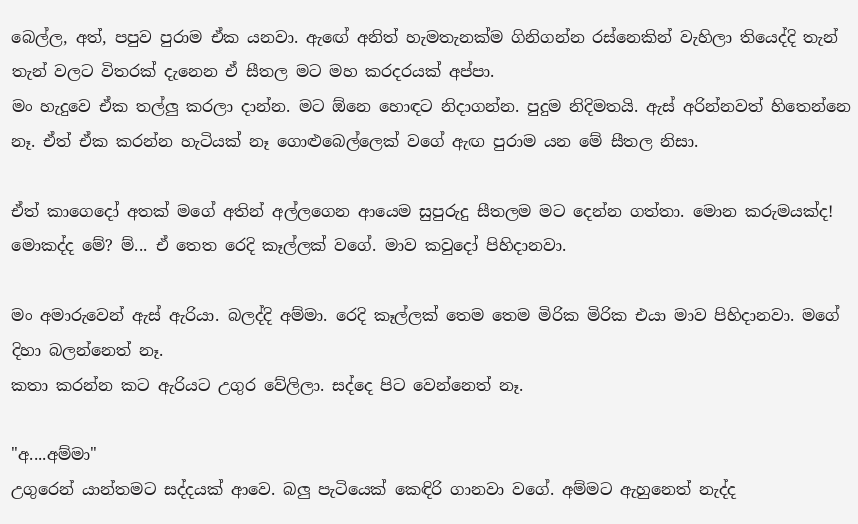බෙල්ල, අත්, පපුව පුරාම ඒක යනවා. ඇඟේ අනිත් හැමතැනක්ම ගිනිගන්න රස්නෙකින් වැහිලා තියෙද්දි තැන් තැන් වලට විතරක් දැනෙන ඒ සීතල මට මහ කරදරයක් අප්පා.
මං හැදුවෙ ඒක තල්ලු කරලා දාන්න. මට ඕනෙ හොඳට නිදාගන්න. පුදුම නිදිමතයි. ඇස් අරින්නවත් හිතෙන්නෙ නෑ. ඒත් ඒක කරන්න හැටියක් නෑ ගොළුබෙල්ලෙක් වගේ ඇඟ පුරාම යන මේ සීතල නිසා.

ඒත් කාගෙදෝ අතක් මගේ අතින් අල්ලගෙන ආයෙම සුපුරුදු සීතලම මට දෙන්න ගත්තා. මොන කරුමයක්ද! මොකද්ද මේ? ම්... ඒ තෙත රෙදි කෑල්ලක් වගේ. මාව කවුදෝ පිහිදානවා.

මං අමාරුවෙන් ඇස් ඇරියා. බලද්දි අම්මා. රෙදි කෑල්ලක් තෙම තෙම මිරික මිරික එයා මාව පිහිදානවා. මගේ දිහා බලන්නෙත් නෑ.
කතා කරන්න කට ඇරියට උගුර වේලිලා. සද්දෙ පිට වෙන්නෙත් නෑ.

"අ....අම්මා"
උගුරෙන් යාන්තමට සද්දයක් ආවෙ. බලු පැටියෙක් කෙඳිරි ගානවා වගේ. අම්මට ඇහුනෙත් නැද්ද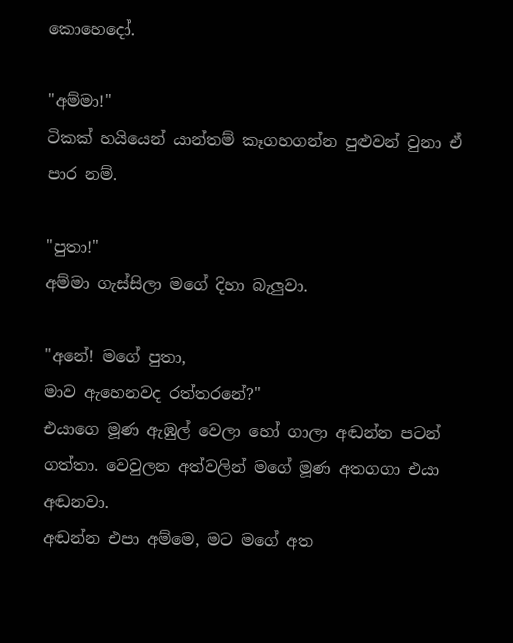කොහෙදෝ.

"අම්මා!"
ටිකක් හයියෙන් යාන්තම් කෑගහගන්න පුළුවන් වුනා ඒ පාර නම්.

"පුතා!"
අම්මා ගැස්සිලා මගේ දිහා බැලුවා.

"අනේ! මගේ පුතා,
මාව ඇහෙනවද රත්තරනේ?"
එයාගෙ මූණ ඇඹුල් වෙලා හෝ ගාලා අඬන්න පටන් ගත්තා. වෙවුලන අත්වලින් මගේ මූණ අතගගා එයා අඬනවා.
අඬන්න එපා අම්මෙ, මට මගේ අත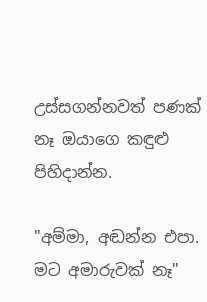උස්සගන්නවත් පණක් නෑ ඔයාගෙ කඳුළු පිහිදාන්න.

"අම්මා, අඬන්න එපා.
මට අමාරුවක් නෑ"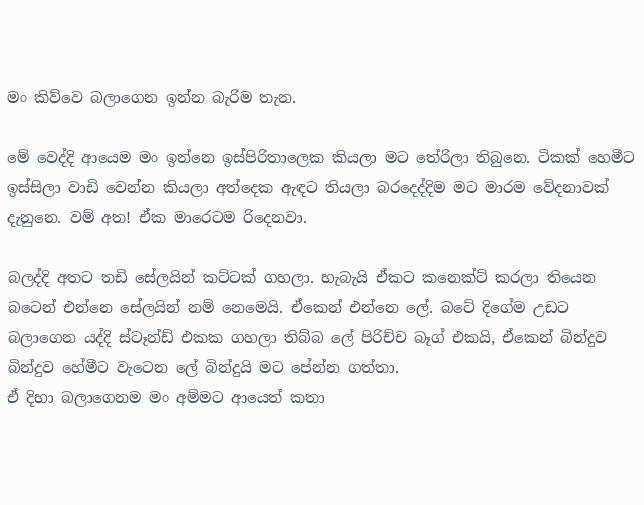මං කිව්වෙ බලාගෙන ඉන්න බැරිම තැන.

මේ වෙද්දි ආයෙම මං ඉන්නෙ ඉස්පිරිතාලෙක කියලා මට තේරිලා තිබුනෙ. ටිකක් හෙමීට ඉස්සිලා වාඩි වෙන්න කියලා අත්දෙක ඇඳට තියලා බරදෙද්දිම මට මාරම වේදනාවක් දැනුනෙ. වම් අත! ඒක මාරෙටම රිදෙනවා.

බලද්දි අතට තඩි සේලයින් කට්ටක් ගහලා. හැබැයි ඒකට කනෙක්ට් කරලා තියෙන බටෙන් එන්නෙ සේලයින් නම් නෙමෙයි. ඒකෙන් එන්නෙ ලේ. බටේ දිගේම උඩට බලාගෙන යද්දි ස්ටෑන්ඩ් එකක ගහලා තිබ්බ ලේ පිරිච්ච බෑග් එකයි, ඒකෙන් බින්දුව බින්දුව හේමීට වැටෙන ලේ බින්දුයි මට පේන්න ගත්තා.
ඒ දිහා බලාගෙනම මං අම්මට ආයෙත් කතා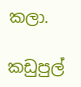කලා.

කඩුපුල්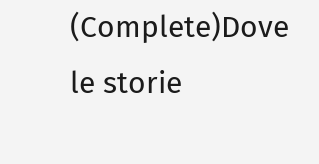(Complete)Dove le storie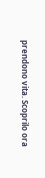prendono vita. Scoprilo ora